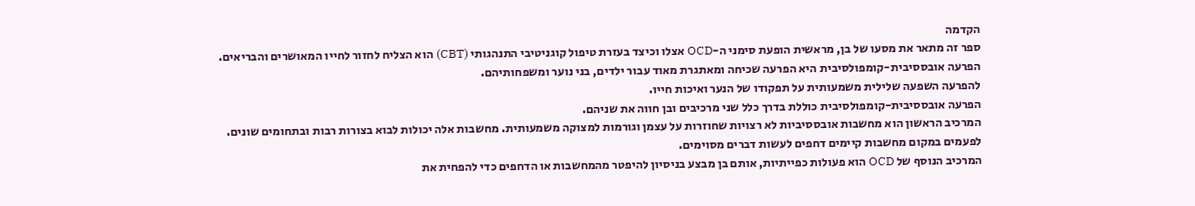הקדמה
ספר זה מתאר את מסעו של בן, מראשית הופעת סימני ה-OCD אצלו וכיצד בעזרת טיפול קוגניטיבי התנהגותי (CBT) הוא הצליח לחזור לחייו המאושרים והבריאים.
הפרעה אובססיבית-קומפולסיבית היא הפרעה שכיחה ומאתגרת מאוד עבור ילדים, בני נוער ומשפחותיהם.
להפרעה השפעה שלילית משמעותית על תפקודו של הנער ואיכות חייו.
הפרעה אובססיבית-קומפולסיבית כוללת בדרך כלל שני מרכיבים ובן חווה את שניהם.
המרכיב הראשון הוא מחשבות אובססיביות לא רצויות שחוזרות על עצמן וגורמות למצוקה משמעותית. מחשבות אלה יכולות לבוא בצורות רבות ובתחומים שונים.
לפעמים במקום מחשבות קיימים דחפים לעשות דברים מסוימים.
המרכיב הנוסף של OCD הוא פעולות כפייתיות, אותם בן מבצע בניסיון להיפטר מהמחשבות או הדחפים כדי להפחית את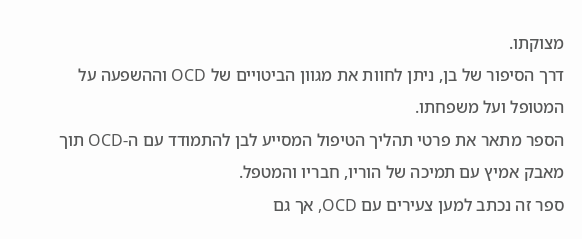מצוקתו.
דרך הסיפור של בן, ניתן לחוות את מגוון הביטויים של OCD וההשפעה על המטופל ועל משפחתו.
הספר מתאר את פרטי תהליך הטיפול המסייע לבן להתמודד עם ה-OCD תוך מאבק אמיץ עם תמיכה של הוריו, חבריו והמטפל.
ספר זה נכתב למען צעירים עם OCD, אך גם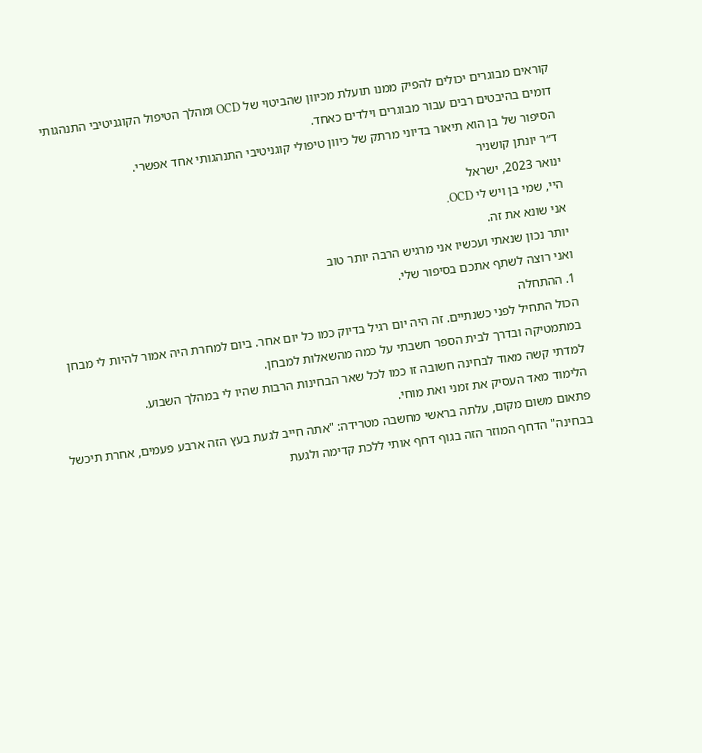קוראים מבוגרים יכולים להפיק ממנו תועלת מכיוון שהביטוי של OCD ומהלך הטיפול הקוגניטיבי התנהגותי דומים בהיבטים רבים עבור מבוגרים וילדים כאחד.
הסיפור של בן הוא תיאור בדיוני מרתק של כיוון טיפולי קוגניטיבי התנהגותי אחד אפשרי.
ד״ר יונתן קושניר
ינואר 2023, ישראל
היי, שמי בן ויש לי OCD.
אני שונא את זה.
יותר נכון שנאתי ועכשיו אני מרגיש הרבה יותר טוב
ואני רוצה לשתף אתכם בסיפור שלי.
1. ההתחלה
הכול התחיל לפני כשנתיים. זה היה יום רגיל בדיוק כמו כל יום אחר. ביום למחרת היה אמור להיות לי מבחן במתמטיקה ובדרך לבית הספר חשבתי על כמה מהשאלות למבחן.
למדתי קשה מאוד לבחינה חשובה זו כמו לכל שאר הבחינות הרבות שהיו לי במהלך השבוע.
הלימוד מאד העסיק את זמני ואת מוחי.
פתאום משום מקום, עלתה בראשי מחשבה מטרידה: "אתה חייב לגעת בעץ הזה ארבע פעמים, אחרת תיכשל בבחינה" הדחף המוזר הזה בגוף דחף אותי ללכת קדימה ולגעת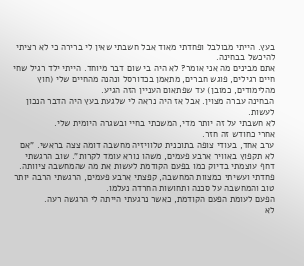בעץ. הייתי מבולבל ופחדתי מאוד אבל חשבתי שאין לי ברירה כי לא רציתי להיכשל בבחינה.
אתם מבינים מה אני אומר? לא היה בי שום דבר מיוחד. הייתי ילד רגיל שחי חיים רגילים, פוגש חברים, מתאמן בכדורסל ונהנה מהחיים שלי (חוץ מהלימודים, כמובן) עד שפתאום העניין הזה הגיע.
הבחינה עברה מצוין. אבל אז היה נראה לי שלגעת בעץ היה הדבר הנכון לעשות.
לא חשבתי על זה יותר מדי, המשכתי בחיי ובשגרה היומית שלי.
אחרי כחודש זה חזר.
ערב אחד, בעודי צופה בתוכנית טלוויזיה מחשבה דומה צצה בראשי. "אם לא תקפוץ באוויר ארבע פעמים, משהו נורא עומד לקרות". שוב הרגשתי דחף עוצמתי בדיוק כמו בפעם הקודמת לעשות את מה שהמחשבה ציוותה.
פחדתי ועשיתי כמצוות המחשבה, קפצתי ארבע פעמים, הרגשתי הרבה יותר טוב והמחשבה על סכנה ותחושות החרדה נעלמו.
הפעם לעומת הפעם הקודמת, כאשר נרגעתי הייתה לי הרגשה רעה.
לא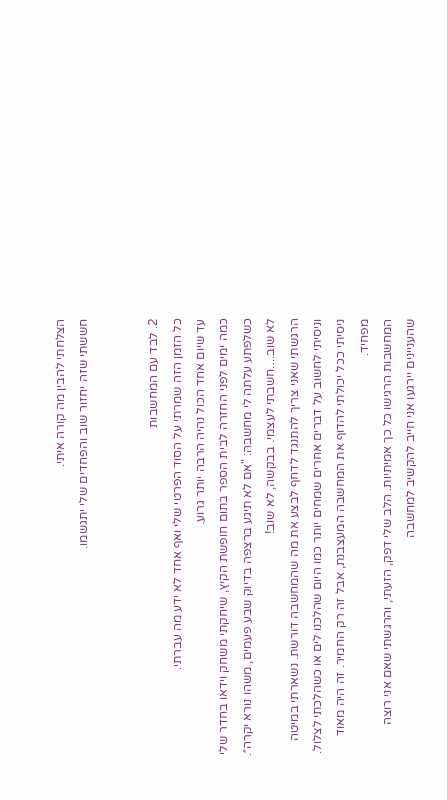הצלחתי להבין מה קורה איתי.
חששתי שזה יחזור שוב והפחדים שלי יתגשמו.


2. לבד עם המחשבות
כל הזמן הזה שמרתי על הסוד הפרטי שלי ואף אחד לא ידע מה עברתי.
עד שיום אחד הכול נהיה הרבה יותר גרוע.
כמה ימים לפני החזרה לבית הספר בתום חופשת הקיץ, שיחקתי משחק וידאו בחדר שלי כשלפתע עלתה לי מחשבה: "אם לא תיגע ברצפה בדיוק שבע פעמים, משהו נורא יקרה״.
לא שוב....חשבתי לעצמי. בבקשה, לא שוב!
הרגשתי שאני צריך להתנגד לדחף לבצע את מה שהמחשבה דורשת. נשארתי במיטה וניסיתי לחשוב על דברים אחרים שמחים יותר כמו היום שהלכנו לים או כשהלכתי לצלול.
ניסיתי ככל יכולתי להדוף את המחשבה המעצבנת, אבל זה רק החמיר. זה היה מאוד מפחיד.
המחשבות הרגישו כל כך אמיתיות. הלב שלי דפק, הזעתי, והרגשתי שאם אני רוצה שהעניינים יירגעו אני חייב להקשיב למחשבה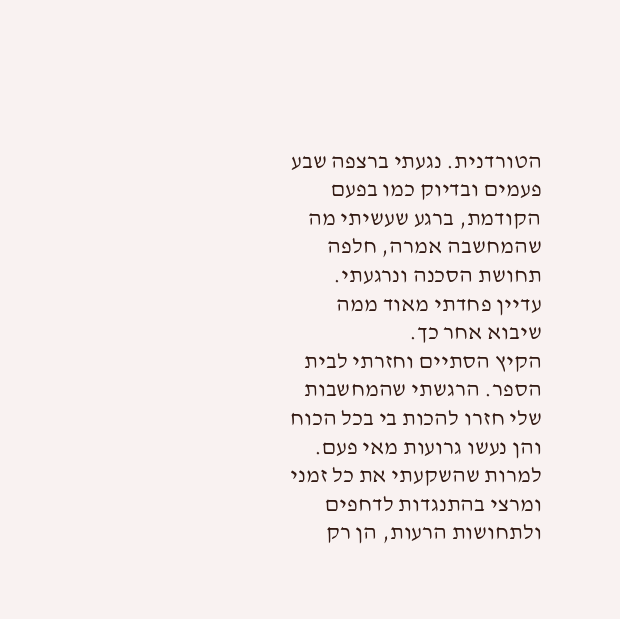הטורדנית. נגעתי ברצפה שבע פעמים ובדיוק כמו בפעם הקודמת, ברגע שעשיתי מה שהמחשבה אמרה, חלפה תחושת הסכנה ונרגעתי.
עדיין פחדתי מאוד ממה שיבוא אחר כך.
הקיץ הסתיים וחזרתי לבית הספר. הרגשתי שהמחשבות שלי חזרו להכות בי בכל הכוח והן נעשו גרועות מאי פעם. למרות שהשקעתי את כל זמני ומרצי בהתנגדות לדחפים ולתחושות הרעות, הן רק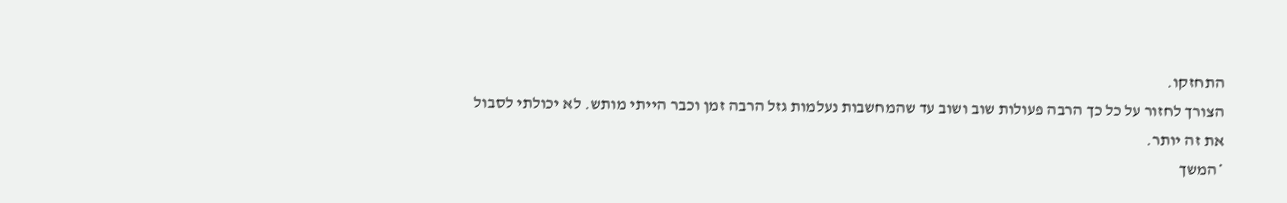התחזקו.
הצורך לחזור על כל כך הרבה פעולות שוב ושוב עד שהמחשבות נעלמות גזל הרבה זמן וכבר הייתי מותש. לא יכולתי לסבול את זה יותר.
*המשך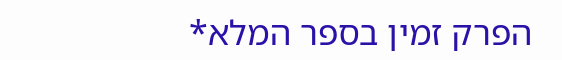הפרק זמין בספר המלא*